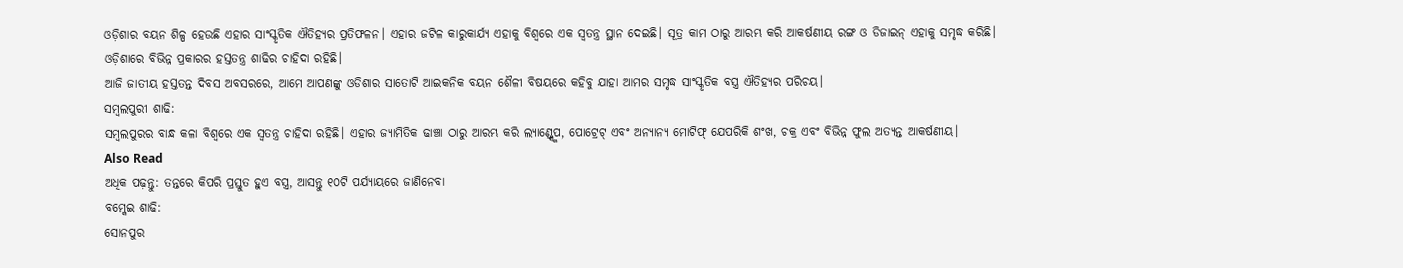ଓଡ଼ିଶାର ବୟନ ଶିଳ୍ପ ହେଉଛି ଏହାର ସାଂସ୍କୃତିକ ଐତିହ୍ୟର ପ୍ରତିଫଳନ। ଏହାର ଜଟିଳ କାରୁକାର୍ଯ୍ୟ ଏହାକୁ ବିଶ୍ୱରେ ଏକ ସ୍ୱତନ୍ତ୍ର ସ୍ଥାନ ଦେଇଛି। ସୂତ୍ର କାମ ଠାରୁ ଆରମ୍ଭ କରି ଆକର୍ଷଣୀୟ ରଙ୍ଗ ଓ ଡିଜାଇନ୍ ଏହାକୁ ସମୃଦ୍ଧ କରିଛି। ଓଡ଼ିଶାରେ ବିଭିନ୍ନ ପ୍ରକାରର ହସ୍ତତନ୍ତ୍ର ଶାଢିର ଚାହିଦା ରହିଛି।
ଆଜି ଜାତୀୟ ହସ୍ତତନ୍ତ ଦିବସ ଅବସରରେ, ଆମେ ଆପଣଙ୍କୁ ଓଡିଶାର ସାତୋଟି ଆଇକନିକ ବୟନ ଶୈଳୀ ବିଷୟରେ କହିବୁ ଯାହା ଆମର ସମୃଦ୍ଧ ସାଂସ୍କୃତିକ ବସ୍ତ୍ର ଐତିହ୍ୟର ପରିଚୟ।
ସମ୍ବଲପୁରୀ ଶାଢି:
ସମ୍ବଲପୁରର ବାନ୍ଧ କଳା ବିଶ୍ୱରେ ଏକ ସ୍ୱତନ୍ତ୍ର ଚାହିଦା ରହିଛି। ଏହାର ଜ୍ୟାମିତିକ ଢାଞ୍ଚା ଠାରୁ ଆରମ୍ଭ କରି ଲ୍ୟାଣ୍ଡ୍ସ୍କେପ, ପୋଟ୍ରେଟ୍ ଏବଂ ଅନ୍ୟାନ୍ୟ ମୋଟିଫ୍ ଯେପରିକି ଶଂଖ, ଚକ୍ର ଏବଂ ବିଭିନ୍ନ ଫୁଲ ଅତ୍ୟନ୍ତ ଆକର୍ଷଣୀୟ।
Also Read
ଅଧିକ ପଢ଼ନ୍ତୁ: ତନ୍ତରେ କିପରି ପ୍ରସ୍ତୁତ ହୁଏ ବସ୍ତ୍ର, ଆସନ୍ତୁ ୧୦ଟି ପର୍ଯ୍ୟାୟରେ ଜାଣିନେବା
ବମ୍କେଇ ଶାଢି:
ସୋନପୁର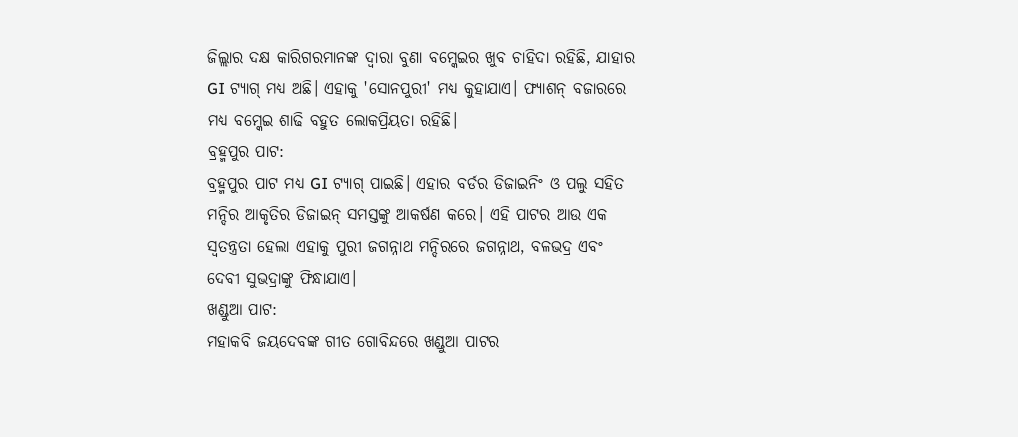ଜିଲ୍ଲାର ଦକ୍ଷ କାରିଗରମାନଙ୍କ ଦ୍ୱାରା ବୁଣା ବମ୍କେଇର ଖୁବ ଚାହିଦା ରହିଛି, ଯାହାର GI ଟ୍ୟାଗ୍ ମଧ୍ୟ ଅଛି। ଏହାକୁ 'ସୋନପୁରୀ' ମଧ୍ୟ କୁହାଯାଏ। ଫ୍ୟାଶନ୍ ବଜାରରେ ମଧ୍ୟ ବମ୍କେଇ ଶାଢି ବହୁତ ଲୋକପ୍ରିୟତା ରହିଛି।
ବ୍ରହ୍ମପୁର ପାଟ:
ବ୍ରହ୍ମପୁର ପାଟ ମଧ୍ୟ GI ଟ୍ୟାଗ୍ ପାଇଛି। ଏହାର ବର୍ଡର ଡିଜାଇନିଂ ଓ ପଲୁ ସହିତ ମନ୍ଦିର ଆକୃତିର ଡିଜାଇନ୍ ସମସ୍ତଙ୍କୁ ଆକର୍ଷଣ କରେ। ଏହି ପାଟର ଆଉ ଏକ ସ୍ୱତନ୍ତ୍ରତା ହେଲା ଏହାକୁ ପୁରୀ ଜଗନ୍ନାଥ ମନ୍ଦିରରେ ଜଗନ୍ନାଥ, ବଳଭଦ୍ର ଏବଂ ଦେବୀ ସୁଭଦ୍ରାଙ୍କୁ ଫିନ୍ଧାଯାଏ।
ଖଣ୍ଡୁଆ ପାଟ:
ମହାକବି ଜୟଦେବଙ୍କ ଗୀତ ଗୋବିନ୍ଦରେ ଖଣ୍ଡୁଆ ପାଟର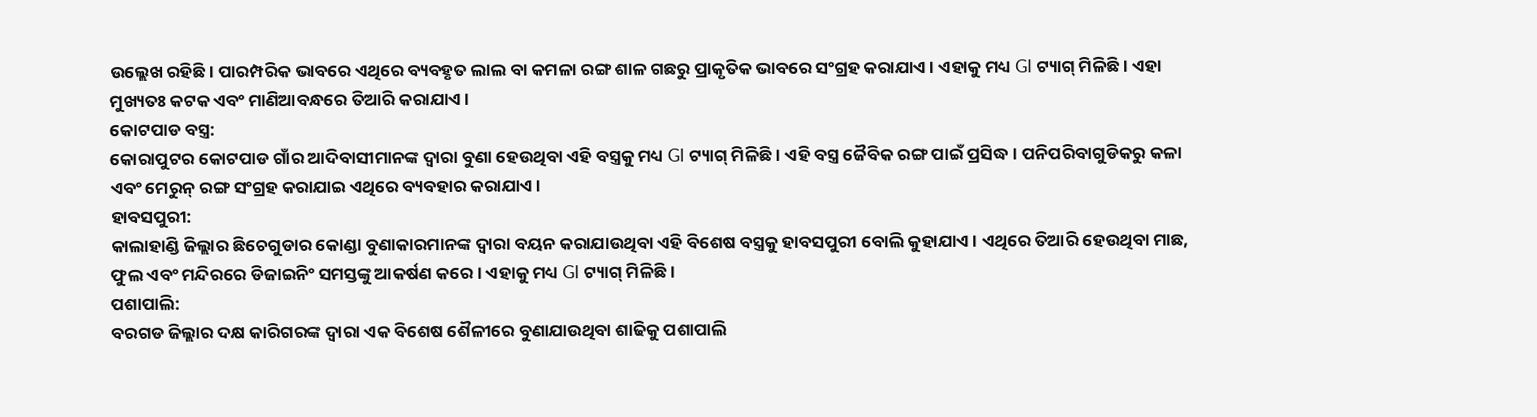ଉଲ୍ଲେଖ ରହିଛି। ପାରମ୍ପରିକ ଭାବରେ ଏଥିରେ ବ୍ୟବହୃତ ଲାଲ ବା କମଳା ରଙ୍ଗ ଶାଳ ଗଛରୁ ପ୍ରାକୃତିକ ଭାବରେ ସଂଗ୍ରହ କରାଯାଏ। ଏହାକୁ ମଧ୍ୟ GI ଟ୍ୟାଗ୍ ମିଳିଛି। ଏହା ମୁଖ୍ୟତଃ କଟକ ଏବଂ ମାଣିଆବନ୍ଧରେ ତିଆରି କରାଯାଏ।
କୋଟପାଡ ବସ୍ତ୍ର:
କୋରାପୁଟର କୋଟପାଡ ଗାଁର ଆଦିବାସୀମାନଙ୍କ ଦ୍ୱାରା ବୁଣା ହେଉଥିବା ଏହି ବସ୍ତ୍ରକୁ ମଧ୍ୟ GI ଟ୍ୟାଗ୍ ମିଳିଛି। ଏହି ବସ୍ତ୍ର ଜୈବିକ ରଙ୍ଗ ପାଇଁ ପ୍ରସିଦ୍ଧ। ପନିପରିବାଗୁଡିକରୁ କଳା ଏବଂ ମେରୁନ୍ ରଙ୍ଗ ସଂଗ୍ରହ କରାଯାଇ ଏଥିରେ ବ୍ୟବହାର କରାଯାଏ।
ହାବସପୁରୀ:
କାଲାହାଣ୍ଡି ଜିଲ୍ଲାର ଛିଚେଗୁଡାର କୋଣ୍ଡା ବୁଣାକାରମାନଙ୍କ ଦ୍ୱାରା ବୟନ କରାଯାଉଥିବା ଏହି ବିଶେଷ ବସ୍ତ୍ରକୁ ହାବସପୁରୀ ବୋଲି କୁହାଯାଏ। ଏଥିରେ ତିଆରି ହେଉଥିବା ମାଛ, ଫୁଲ ଏବଂ ମନ୍ଦିରରେ ଡିଜାଇନିଂ ସମସ୍ତଙ୍କୁ ଆକର୍ଷଣ କରେ। ଏହାକୁ ମଧ୍ୟ GI ଟ୍ୟାଗ୍ ମିଳିଛି।
ପଶାପାଲି:
ବରଗଡ ଜିଲ୍ଲାର ଦକ୍ଷ କାରିଗରଙ୍କ ଦ୍ୱାରା ଏକ ବିଶେଷ ଶୈଳୀରେ ବୁଣାଯାଉଥିବା ଶାଢିକୁ ପଶାପାଲି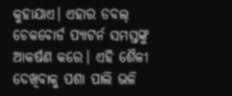କୁହାଯାଏ। ଏହାର ଡବଲ୍ ଚେକବୋର୍ଡ ପ୍ୟାଟର୍ନ ସମସ୍ତଙ୍କୁ ଆକର୍ଷଣ କରେ। ଏହି ଶୈଳୀ ଦେଖିବାକୁ ପଶା ପାଲି ଭଳି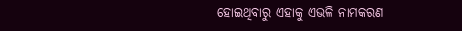ହୋଇଥିବାରୁ ଏହାକୁ ଏଭଳି ନାମକରଣ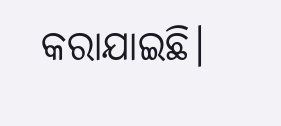କରାଯାଇଛି।